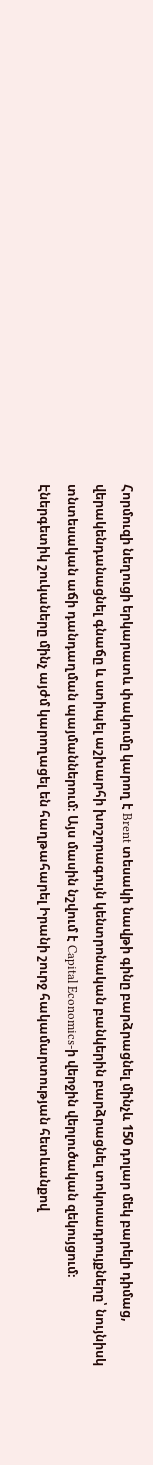Հորմուզի նեղուցի երկարատև փակումը կարող է Brent տեսակի նավթի գինը բարձրացնել մինչև 150 դոլար մեկ բարելի դիմաց, վերակենդանացնել գնաճը և ստիպել աշխարհի խոշորագույն կենտրոնական բանկերին բարձրացնել տոկոսադրույքները՝ նույնիսկ տնտեսական աճի դանդաղման պայմաններում։ Այս մասին նշվում է Capital Economics-ի վերջին վերլուծական զեկույցում։
Էներգետիկ շուկաները մինչ այժմ կարողացել են հաղթահարել Իրանի շուրջ հակամարտության հետևանքով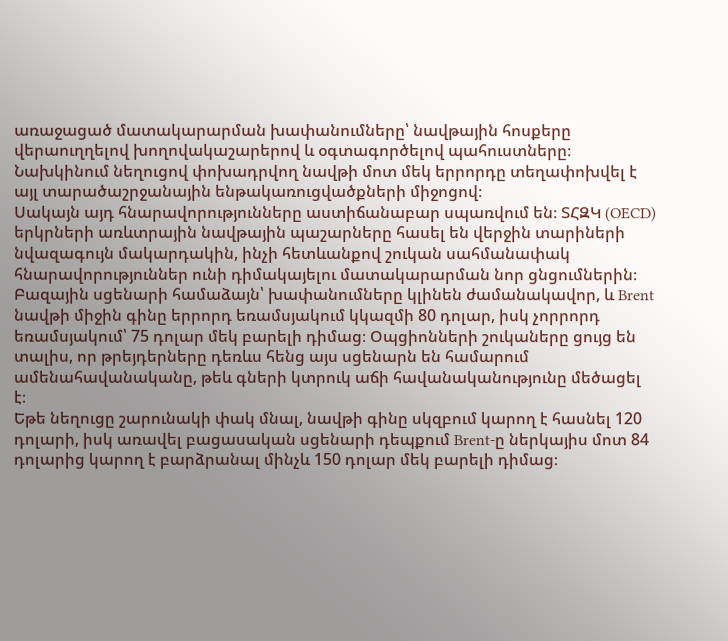առաջացած մատակարարման խափանումները՝ նավթային հոսքերը վերաուղղելով խողովակաշարերով և օգտագործելով պահուստները։ Նախկինում նեղուցով փոխադրվող նավթի մոտ մեկ երրորդը տեղափոխվել է այլ տարածաշրջանային ենթակառուցվածքների միջոցով։
Սակայն այդ հնարավորությունները աստիճանաբար սպառվում են։ ՏՀԶԿ (OECD) երկրների առևտրային նավթային պաշարները հասել են վերջին տարիների նվազագույն մակարդակին, ինչի հետևանքով շուկան սահմանափակ հնարավորություններ ունի դիմակայելու մատակարարման նոր ցնցումներին։
Բազային սցենարի համաձայն՝ խափանումները կլինեն ժամանակավոր, և Brent նավթի միջին գինը երրորդ եռամսյակում կկազմի 80 դոլար, իսկ չորրորդ եռամսյակում՝ 75 դոլար մեկ բարելի դիմաց։ Օպցիոնների շուկաները ցույց են տալիս, որ թրեյդերները դեռևս հենց այս սցենարն են համարում ամենահավանականը, թեև գների կտրուկ աճի հավանականությունը մեծացել է։
Եթե նեղուցը շարունակի փակ մնալ, նավթի գինը սկզբում կարող է հասնել 120 դոլարի, իսկ առավել բացասական սցենարի դեպքում Brent-ը ներկայիս մոտ 84 դոլարից կարող է բարձրանալ մինչև 150 դոլար մեկ բարելի դիմաց։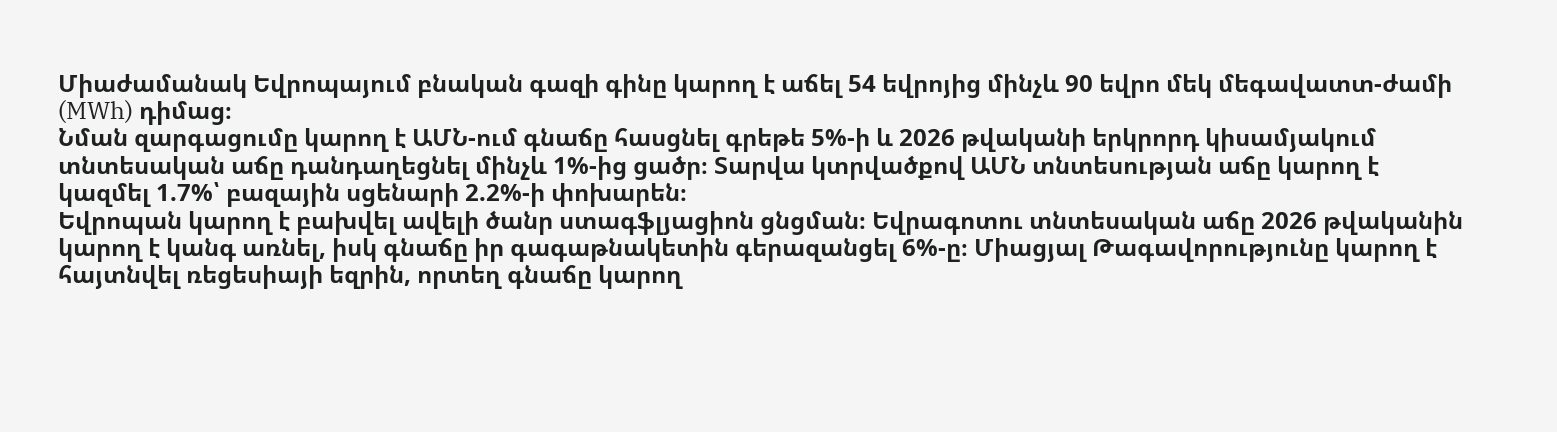Միաժամանակ Եվրոպայում բնական գազի գինը կարող է աճել 54 եվրոյից մինչև 90 եվրո մեկ մեգավատտ-ժամի (MWh) դիմաց։
Նման զարգացումը կարող է ԱՄՆ-ում գնաճը հասցնել գրեթե 5%-ի և 2026 թվականի երկրորդ կիսամյակում տնտեսական աճը դանդաղեցնել մինչև 1%-ից ցածր։ Տարվա կտրվածքով ԱՄՆ տնտեսության աճը կարող է կազմել 1.7%՝ բազային սցենարի 2.2%-ի փոխարեն։
Եվրոպան կարող է բախվել ավելի ծանր ստագֆլյացիոն ցնցման։ Եվրագոտու տնտեսական աճը 2026 թվականին կարող է կանգ առնել, իսկ գնաճը իր գագաթնակետին գերազանցել 6%-ը։ Միացյալ Թագավորությունը կարող է հայտնվել ռեցեսիայի եզրին, որտեղ գնաճը կարող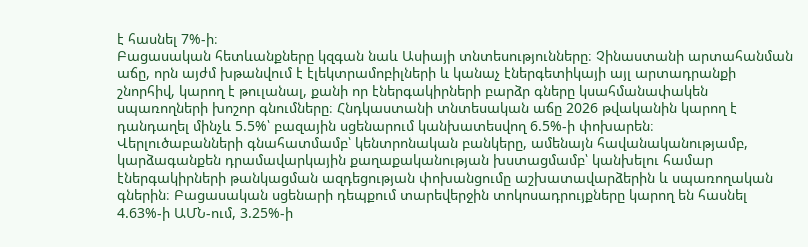է հասնել 7%-ի։
Բացասական հետևանքները կզգան նաև Ասիայի տնտեսությունները։ Չինաստանի արտահանման աճը, որն այժմ խթանվում է էլեկտրամոբիլների և կանաչ էներգետիկայի այլ արտադրանքի շնորհիվ, կարող է թուլանալ, քանի որ էներգակիրների բարձր գները կսահմանափակեն սպառողների խոշոր գնումները։ Հնդկաստանի տնտեսական աճը 2026 թվականին կարող է դանդաղել մինչև 5.5%՝ բազային սցենարում կանխատեսվող 6.5%-ի փոխարեն։
Վերլուծաբանների գնահատմամբ՝ կենտրոնական բանկերը, ամենայն հավանականությամբ, կարձագանքեն դրամավարկային քաղաքականության խստացմամբ՝ կանխելու համար էներգակիրների թանկացման ազդեցության փոխանցումը աշխատավարձերին և սպառողական գներին։ Բացասական սցենարի դեպքում տարեվերջին տոկոսադրույքները կարող են հասնել 4.63%-ի ԱՄՆ-ում, 3.25%-ի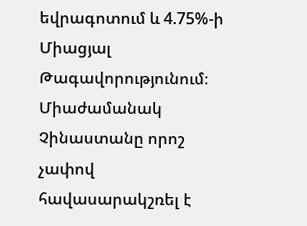եվրագոտում և 4.75%-ի Միացյալ Թագավորությունում։
Միաժամանակ Չինաստանը որոշ չափով հավասարակշռել է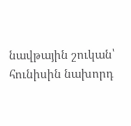նավթային շուկան՝ հունիսին նախորդ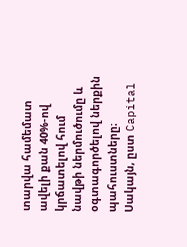տարվա համեմատ ավելի քան 40%-ով կրճատելով հում նավթի ներմուծումը և օգտագործելով ներքին պահուստները։ Սակայն, ըստ Capital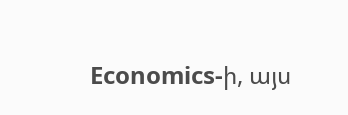Economics-ի, այս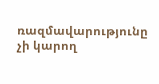ռազմավարությունը չի կարող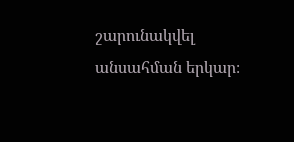շարունակվել անսահման երկար։